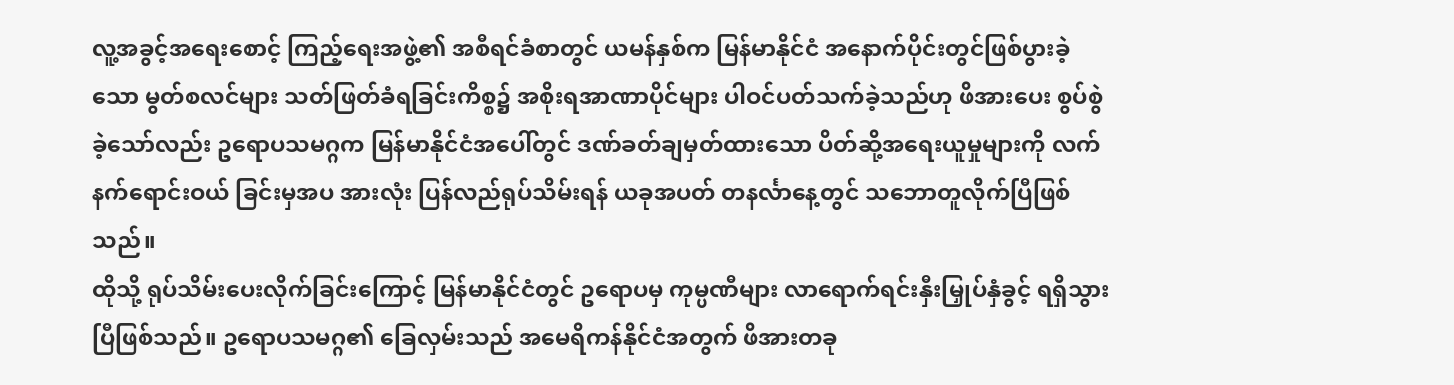လူ့အခွင့်အရေးစောင့် ကြည့်ရေးအဖွဲ့၏ အစီရင်ခံစာတွင် ယမန်နှစ်က မြန်မာနိုင်ငံ အနောက်ပိုင်းတွင်ဖြစ်ပွားခဲ့သော မွတ်စလင်များ သတ်ဖြတ်ခံရခြင်းကိစ္စ၌ အစိုးရအာဏာပိုင်များ ပါဝင်ပတ်သက်ခဲ့သည်ဟု ဖိအားပေး စွပ်စွဲခဲ့သော်လည်း ဥရောပသမဂ္ဂက မြန်မာနိုင်ငံအပေါ်တွင် ဒဏ်ခတ်ချမှတ်ထားသော ပိတ်ဆို့အရေးယူမှုများကို လက်နက်ရောင်းဝယ် ခြင်းမှအပ အားလုံး ပြန်လည်ရုပ်သိမ်းရန် ယခုအပတ် တနင်္လာနေ့တွင် သဘောတူလိုက်ပြီဖြစ်သည်။
ထိုသို့ ရုပ်သိမ်းပေးလိုက်ခြင်းကြောင့် မြန်မာနိုင်ငံတွင် ဥရောပမှ ကုမ္ပဏီများ လာရောက်ရင်းနှီးမြှုပ်နှံခွင့် ရရှိသွားပြီဖြစ်သည်။ ဥရောပသမဂ္ဂ၏ ခြေလှမ်းသည် အမေရိကန်နိုင်ငံအတွက် ဖိအားတခု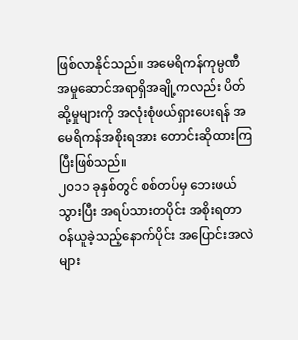ဖြစ်လာနိုင်သည်။ အမေရိကန်ကုမ္ပဏီ အမှုဆောင်အရာရှိအချို့ကလည်း ပိတ်ဆို့မှုများကို အလုံးစုံဖယ်ရှားပေးရန် အမေရိကန်အစိုးရအား တောင်းဆိုထားကြပြီးဖြစ်သည်။
၂၀၁၁ ခုနှစ်တွင် စစ်တပ်မှ ဘေးဖယ်သွားပြီး အရပ်သားတပိုင်း အစိုးရတာဝန်ယူခဲ့သည့်နောက်ပိုင်း အပြောင်းအလဲများ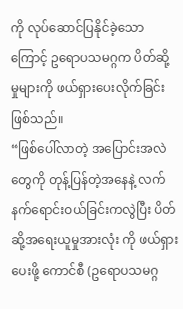ကို လုပ်ဆောင်ပြနိုင်ခဲ့သောကြောင့် ဥရောပသမဂ္ဂက ပိတ်ဆို့မှုများကို ဖယ်ရှားပေးလိုက်ခြင်းဖြစ်သည်။
“ဖြစ်ပေါ်လာတဲ့ အပြောင်းအလဲတွေကို တုန့်ပြန်တဲ့အနေနဲ့ လက်နက်ရောင်းဝယ်ခြင်းကလွဲပြီး ပိတ်ဆို့အရေးယူမှုအားလုံး ကို ဖယ်ရှားပေးဖို့ ကောင်စီ (ဥရောပသမဂ္ဂ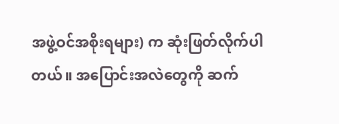အဖွဲ့ဝင်အစိုးရများ) က ဆုံးဖြတ်လိုက်ပါတယ်။ အပြောင်းအလဲတွေကို ဆက်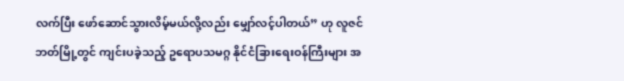လက်ပြီး ဖော်ဆောင်သွားလိမ့်မယ်လို့လည်း မျှော်လင့်ပါတယ်” ဟု လူဇင်ဘတ်မြို့တွင် ကျင်းပခဲ့သည့် ဥရောပသမဂ္ဂ နိုင်ငံခြားရေးဝန်ကြီးများ အ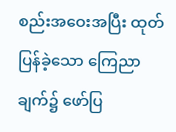စည်းအဝေးအပြီး ထုတ်ပြန်ခဲ့သော ကြေညာချက်၌ ဖော်ပြ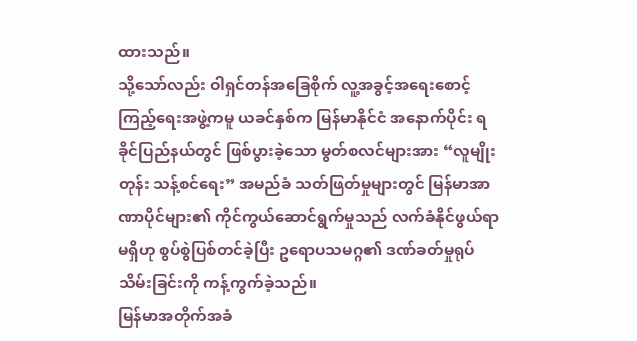ထားသည်။
သို့သော်လည်း ဝါရှင်တန်အခြေစိုက် လူ့အခွင့်အရေးစောင့်ကြည့်ရေးအဖွဲ့ကမူ ယခင်နှစ်က မြန်မာနိုင်ငံ အနောက်ပိုင်း ရခိုင်ပြည်နယ်တွင် ဖြစ်ပွားခဲ့သော မွတ်စလင်များအား “လူမျိုးတုန်း သန့်စင်ရေး” အမည်ခံ သတ်ဖြတ်မှုများတွင် မြန်မာအာဏာပိုင်များ၏ ကိုင်ကွယ်ဆောင်ရွက်မှုသည် လက်ခံနိုင်ဖွယ်ရာမရှိဟု စွပ်စွဲပြစ်တင်ခဲ့ပြီး ဥရောပသမဂ္ဂ၏ ဒဏ်ခတ်မှုရုပ်သိမ်းခြင်းကို ကန့်ကွက်ခဲ့သည်။
မြန်မာအတိုက်အခံ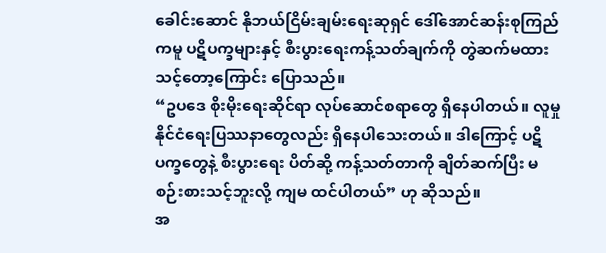ခေါင်းဆောင် နိုဘယ်ငြိမ်းချမ်းရေးဆုရှင် ဒေါ်အောင်ဆန်းစုကြည်ကမူ ပဋိပက္ခများနှင့် စီးပွားရေးကန့်သတ်ချက်ကို တွဲဆက်မထားသင့်တော့ကြောင်း ပြောသည်။
“ဥပဒေ စိုးမိုးရေးဆိုင်ရာ လုပ်ဆောင်စရာတွေ ရှိနေပါတယ်။ လူမှု နိုင်ငံရေးပြဿနာတွေလည်း ရှိနေပါသေးတယ်။ ဒါကြောင့် ပဋိပက္ခတွေနဲ့ စီးပွားရေး ပိတ်ဆို့ ကန့်သတ်တာကို ချိတ်ဆက်ပြီး မစဉ်းစားသင့်ဘူးလို့ ကျမ ထင်ပါတယ်” ဟု ဆိုသည်။
အ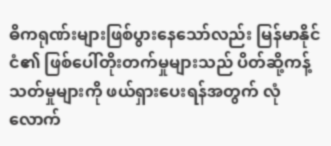ဓိကရုဏ်းများဖြစ်ပွားနေသော်လည်း မြန်မာနိုင်ငံ၏ ဖြစ်ပေါ်တိုးတက်မှုများသည် ပိတ်ဆို့ကန့်သတ်မှုများကို ဖယ်ရှားပေးရန်အတွက် လုံလောက်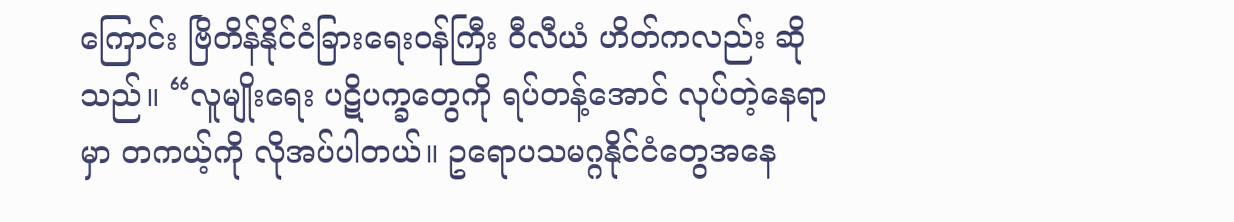ကြောင်း ဗြိတိန်နိုင်ငံခြားရေးဝန်ကြီး ဝီလီယံ ဟိတ်ကလည်း ဆိုသည်။ “လူမျိုးရေး ပဋိပက္ခတွေကို ရပ်တန့်အောင် လုပ်တဲ့နေရာမှာ တကယ့်ကို လိုအပ်ပါတယ်။ ဥရောပသမဂ္ဂနိုင်ငံတွေအနေ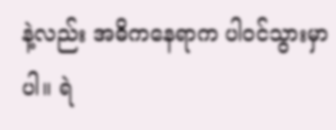နဲ့လည်း အဓိကနေရာက ပါဝင်သွားမှာပါ။ ရဲ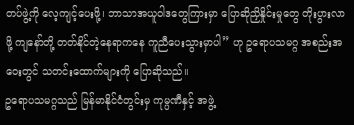တပ်ဖွဲ့ကို လေ့ကျင့်ပေးဖို့၊ ဘာသာအယူဝါဒတွေကြားမှာ ပြောဆိုညှိနှိုင်းမှုတွေ တိုးပွားလာဖို့ ကျနော်တို့ တတ်နိုင်တဲ့နေရာကနေ ကူညီပေးသွားမှာပါ” ဟု ဥရောပသမဂ္ဂ အစည်းအဝေးတွင် သတင်းထောက်များကို ပြောဆိုသည်။
ဥရောပသမဂ္ဂသည် မြန်မာနိုင်ငံတွင်းမှ ကုမ္ပဏီနှင့် အဖွဲ့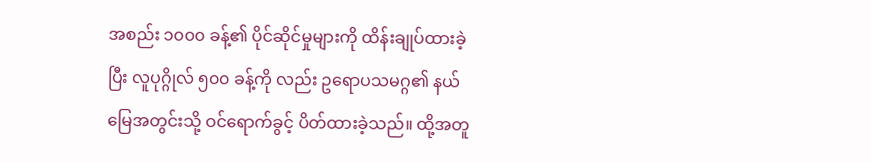အစည်း ၁၀၀၀ ခန့်၏ ပိုင်ဆိုင်မှုများကို ထိန်းချုပ်ထားခဲ့ပြီး လူပုဂ္ဂိုလ် ၅၀၀ ခန့်ကို လည်း ဥရောပသမဂ္ဂ၏ နယ်မြေအတွင်းသို့ ဝင်ရောက်ခွင့် ပိတ်ထားခဲ့သည်။ ထို့အတူ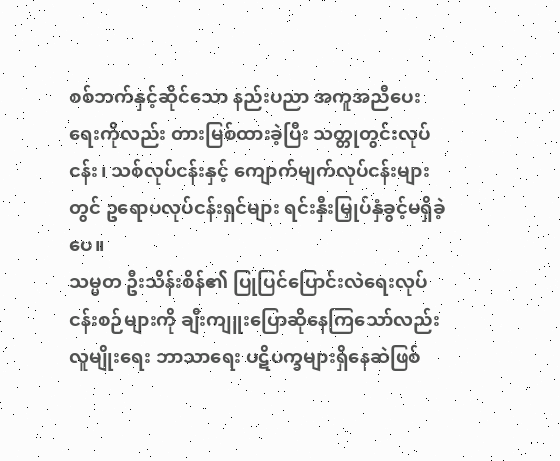စစ်ဘက်နှင့်ဆိုင်သော နည်းပညာ အကူအညီပေးရေးကိုလည်း တားမြစ်ထားခဲ့ပြီး သတ္တုတွင်းလုပ်ငန်း၊ သစ်လုပ်ငန်းနှင့် ကျောက်မျက်လုပ်ငန်းများတွင် ဥရောပလုပ်ငန်းရှင်များ ရင်းနှီးမြှုပ်နှံခွင့်မရှိခဲ့ပေ။
သမ္မတ ဦးသိန်းစိန်၏ ပြုပြင်ပြောင်းလဲရေးလုပ်ငန်းစဉ်များကို ချီးကျူးပြောဆိုနေကြသော်လည်း လူမျိုးရေး ဘာသာရေး ပဋိပက္ခများရှိနေဆဲဖြစ်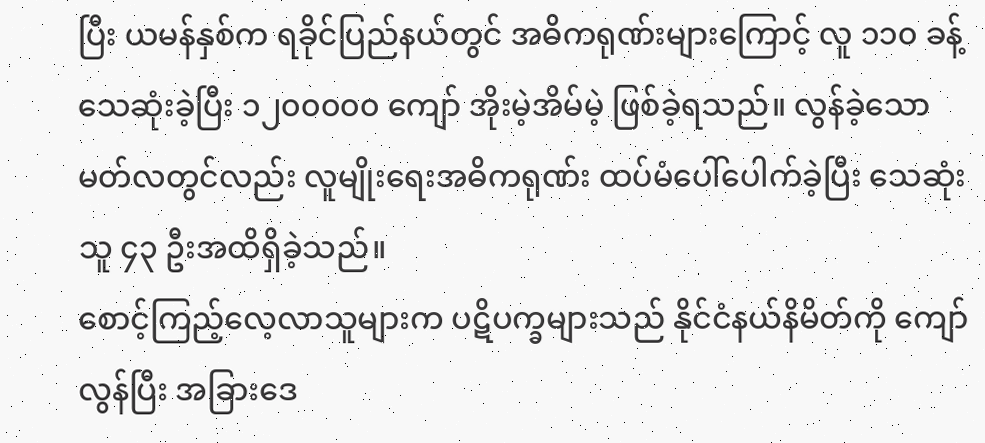ပြီး ယမန်နှစ်က ရခိုင်ပြည်နယ်တွင် အဓိကရုဏ်းများကြောင့် လူ ၁၁၀ ခန့် သေဆုံးခဲ့ပြီး ၁၂၀၀၀၀၀ ကျော် အိုးမဲ့အိမ်မဲ့ ဖြစ်ခဲ့ရသည်။ လွန်ခဲ့သော မတ်လတွင်လည်း လူမျိုးရေးအဓိကရုဏ်း ထပ်မံပေါ်ပေါက်ခဲ့ပြီး သေဆုံးသူ ၄၃ ဦးအထိရှိခဲ့သည်။
စောင့်ကြည့်လေ့လာသူများက ပဋိပက္ခများသည် နိုင်ငံနယ်နိမိတ်ကို ကျော်လွန်ပြီး အခြားဒေ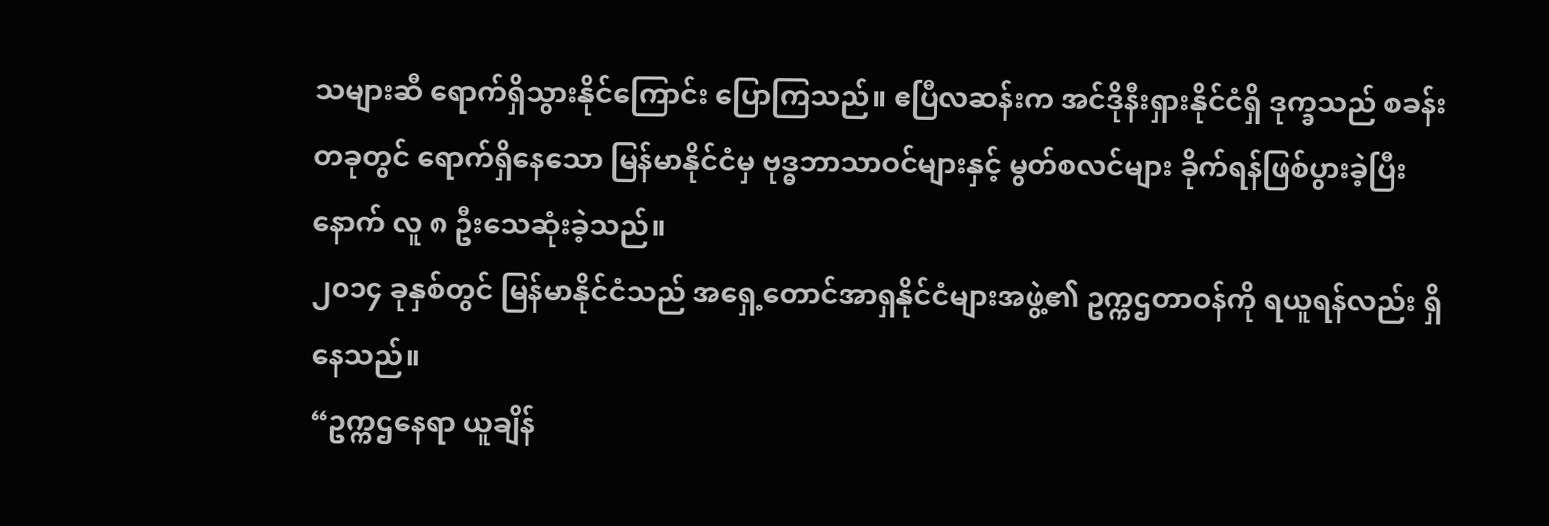သများဆီ ရောက်ရှိသွားနိုင်ကြောင်း ပြောကြသည်။ ဧပြီလဆန်းက အင်ဒိုနီးရှားနိုင်ငံရှိ ဒုက္ခသည် စခန်းတခုတွင် ရောက်ရှိနေသော မြန်မာနိုင်ငံမှ ဗုဒ္ဓဘာသာဝင်များနှင့် မွတ်စလင်များ ခိုက်ရန်ဖြစ်ပွားခဲ့ပြီးနောက် လူ ၈ ဦးသေဆုံးခဲ့သည်။
၂၀၁၄ ခုနှစ်တွင် မြန်မာနိုင်ငံသည် အရှေ့တောင်အာရှနိုင်ငံများအဖွဲ့၏ ဥက္ကဌတာဝန်ကို ရယူရန်လည်း ရှိနေသည်။
“ဥက္ကဌနေရာ ယူချိန်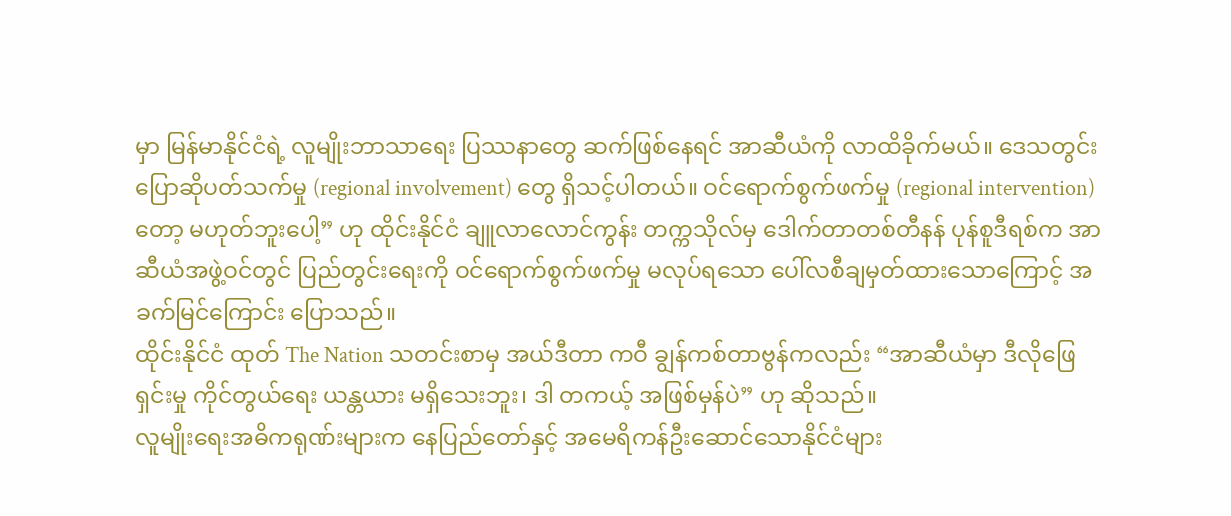မှာ မြန်မာနိုင်ငံရဲ့ လူမျိုးဘာသာရေး ပြဿနာတွေ ဆက်ဖြစ်နေရင် အာဆီယံကို လာထိခိုက်မယ်။ ဒေသတွင်း ပြောဆိုပတ်သက်မှု (regional involvement) တွေ ရှိသင့်ပါတယ်။ ဝင်ရောက်စွက်ဖက်မှု (regional intervention) တော့ မဟုတ်ဘူးပေါ့” ဟု ထိုင်းနိုင်ငံ ချူလာလောင်ကွန်း တက္ကသိုလ်မှ ဒေါက်တာတစ်တီနန် ပုန်စူဒီရစ်က အာဆီယံအဖွဲ့ဝင်တွင် ပြည်တွင်းရေးကို ဝင်ရောက်စွက်ဖက်မှု မလုပ်ရသော ပေါ်လစီချမှတ်ထားသောကြောင့် အခက်မြင်ကြောင်း ပြောသည်။
ထိုင်းနိုင်ငံ ထုတ် The Nation သတင်းစာမှ အယ်ဒီတာ ကဝီ ချွန်ကစ်တာဗွန်ကလည်း “အာဆီယံမှာ ဒီလိုဖြေရှင်းမှု ကိုင်တွယ်ရေး ယန္တယား မရှိသေးဘူး၊ ဒါ တကယ့် အဖြစ်မှန်ပဲ” ဟု ဆိုသည်။
လူမျိုးရေးအဓိကရုဏ်းများက နေပြည်တော်နှင့် အမေရိကန်ဦးဆောင်သောနိုင်ငံများ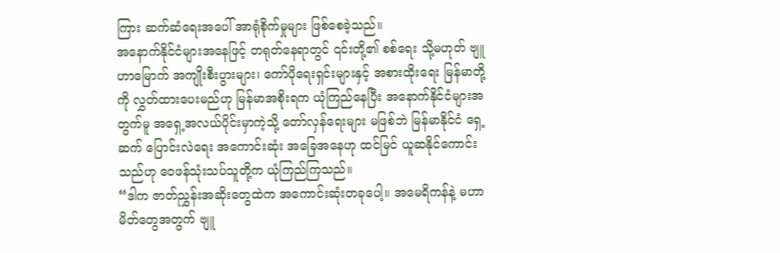ကြား ဆက်ဆံရေးအပေါ် အာရုံစိုက်မှုများ ဖြစ်စေခဲ့သည်။
အနောက်နိုင်ငံများအနေဖြင့် တရုတ်နေရာတွင် ၎င်းတို့၏ စစ်ရေး သို့မဟုတ် ဗျူဟာမြောက် အကျိုးစီးပွားများ၊ ကော်ပိုရေးရှင်းများနှင့် အစားထိုးရေး မြန်မာတို့ကို လွှတ်ထားပေးမည်ဟု မြန်မာအစိုးရက ယုံကြည်နေပြီး အနောက်နိုင်ငံများအတွက်မူ အရှေ့အလယ်ပိုင်းမှာကဲ့သို့ တော်လှန်ရေးများ မဖြစ်ဘဲ မြန်မာနိုင်ငံ ရှေ့ဆက် ပြောင်းလဲရေး အကောင်းဆုံး အခြေအနေဟု ထင်မြင် ယူဆနိုင်ကောင်းသည်ဟု ဝေဖန်သုံးသပ်သူတို့က ယုံကြည်ကြသည်။
“ဒါက ဇာတ်ညွှန်းအဆိုးတွေထဲက အကောင်းဆုံးတခုပေါ့။ အမေရိကန်နဲ့ မဟာမိတ်တွေအတွက် ဗျူ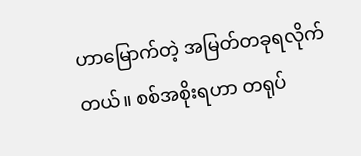ဟာမြောက်တဲ့ အမြတ်တခုရလိုက်တယ်။ စစ်အစိုးရဟာ တရုပ်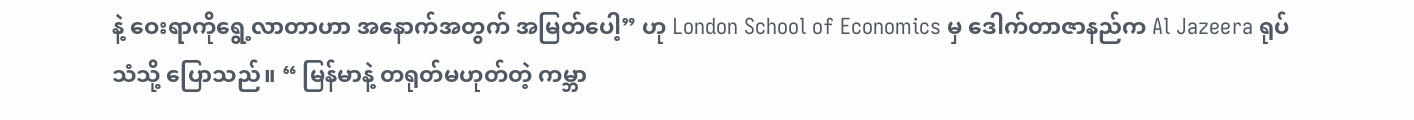နဲ့ ဝေးရာကိုရွေ့လာတာဟာ အနောက်အတွက် အမြတ်ပေါ့” ဟု London School of Economics မှ ဒေါက်တာဇာနည်က Al Jazeera ရုပ်သံသို့ ပြောသည်။ “ မြန်မာနဲ့ တရုတ်မဟုတ်တဲ့ ကမ္ဘာ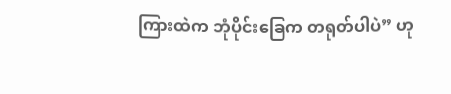ကြားထဲက ဘုံပိုင်းခြေက တရုတ်ပါပဲ” ဟု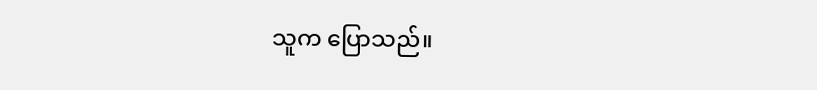သူက ပြောသည်။